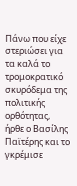Πάνω που είχε στεριώσει για τα καλά το τρομοκρατικό σκυρόδεμα της πολιτικής ορθότητας, ήρθε ο Βασίλης Παϊτέρης και το γκρέμισε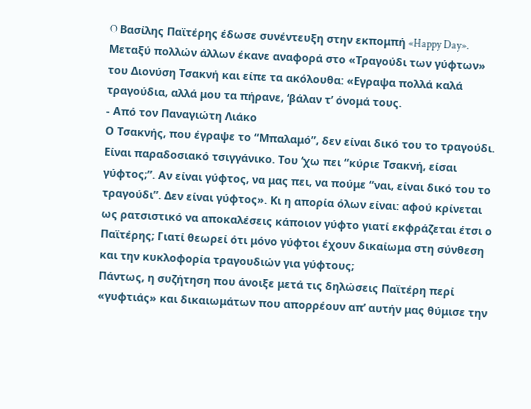O Βασίλης Παϊτέρης έδωσε συνέντευξη στην εκπομπή «Happy Day». Μεταξύ πολλών άλλων έκανε αναφορά στο «Τραγούδι των γύφτων» του Διονύση Τσακνή και είπε τα ακόλουθα: «Εγραψα πολλά καλά τραγούδια, αλλά μου τα πήρανε, ‘βάλαν τ’ όνομά τους.
- Από τον Παναγιώτη Λιάκο
Ο Τσακνής, που έγραψε το “Μπαλαμό”, δεν είναι δικό του το τραγούδι. Είναι παραδοσιακό τσιγγάνικο. Του ‘χω πει “κύριε Τσακνή, είσαι γύφτος;”. Αν είναι γύφτος, να μας πει, να πούμε “ναι, είναι δικό του το τραγούδι”. Δεν είναι γύφτος». Κι η απορία όλων είναι: αφού κρίνεται ως ρατσιστικό να αποκαλέσεις κάποιον γύφτο γιατί εκφράζεται έτσι ο Παϊτέρης; Γιατί θεωρεί ότι μόνο γύφτοι έχουν δικαίωμα στη σύνθεση και την κυκλοφορία τραγουδιών για γύφτους;
Πάντως, η συζήτηση που άνοιξε μετά τις δηλώσεις Παϊτέρη περί «γυφτιάς» και δικαιωμάτων που απορρέουν απ’ αυτήν μας θύμισε την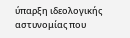ύπαρξη ιδεολογικής αστυνομίας που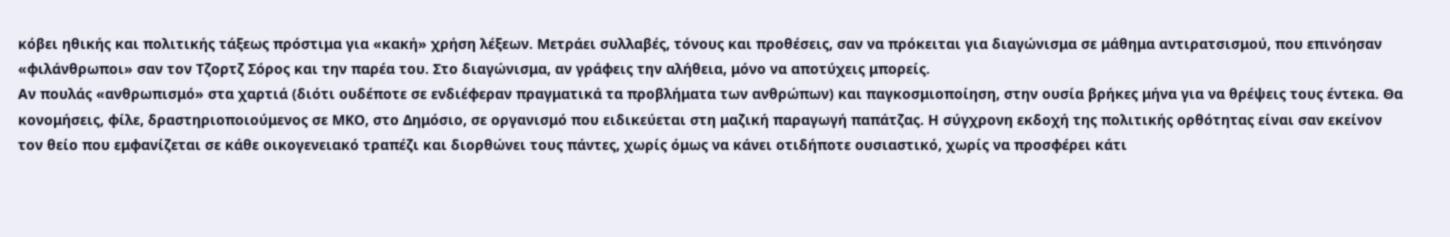κόβει ηθικής και πολιτικής τάξεως πρόστιμα για «κακή» χρήση λέξεων. Μετράει συλλαβές, τόνους και προθέσεις, σαν να πρόκειται για διαγώνισμα σε μάθημα αντιρατσισμού, που επινόησαν «φιλάνθρωποι» σαν τον Τζορτζ Σόρος και την παρέα του. Στο διαγώνισμα, αν γράφεις την αλήθεια, μόνο να αποτύχεις μπορείς.
Αν πουλάς «ανθρωπισμό» στα χαρτιά (διότι ουδέποτε σε ενδιέφεραν πραγματικά τα προβλήματα των ανθρώπων) και παγκοσμιοποίηση, στην ουσία βρήκες μήνα για να θρέψεις τους έντεκα. Θα κονομήσεις, φίλε, δραστηριοποιούμενος σε ΜΚΟ, στο Δημόσιο, σε οργανισμό που ειδικεύεται στη μαζική παραγωγή παπάτζας. Η σύγχρονη εκδοχή της πολιτικής ορθότητας είναι σαν εκείνον τον θείο που εμφανίζεται σε κάθε οικογενειακό τραπέζι και διορθώνει τους πάντες, χωρίς όμως να κάνει οτιδήποτε ουσιαστικό, χωρίς να προσφέρει κάτι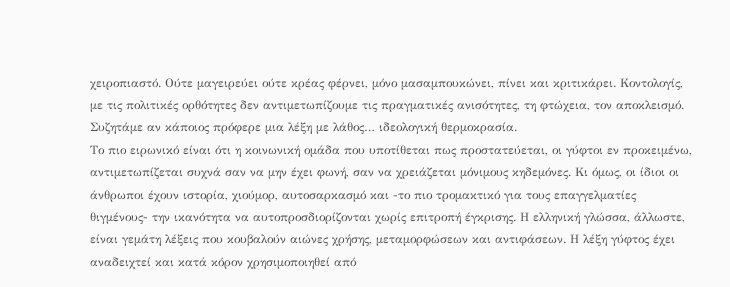χειροπιαστό. Ούτε μαγειρεύει ούτε κρέας φέρνει, μόνο μασαμπουκώνει, πίνει και κριτικάρει. Κοντολογίς, με τις πολιτικές ορθότητες δεν αντιμετωπίζουμε τις πραγματικές ανισότητες, τη φτώχεια, τον αποκλεισμό. Συζητάμε αν κάποιος πρόφερε μια λέξη με λάθος… ιδεολογική θερμοκρασία.
Το πιο ειρωνικό είναι ότι η κοινωνική ομάδα που υποτίθεται πως προστατεύεται, οι γύφτοι εν προκειμένω, αντιμετωπίζεται συχνά σαν να μην έχει φωνή, σαν να χρειάζεται μόνιμους κηδεμόνες. Κι όμως, οι ίδιοι οι άνθρωποι έχουν ιστορία, χιούμορ, αυτοσαρκασμό και -το πιο τρομακτικό για τους επαγγελματίες θιγμένους- την ικανότητα να αυτοπροσδιορίζονται χωρίς επιτροπή έγκρισης. Η ελληνική γλώσσα, άλλωστε, είναι γεμάτη λέξεις που κουβαλούν αιώνες χρήσης, μεταμορφώσεων και αντιφάσεων. Η λέξη γύφτος έχει αναδειχτεί και κατά κόρον χρησιμοποιηθεί από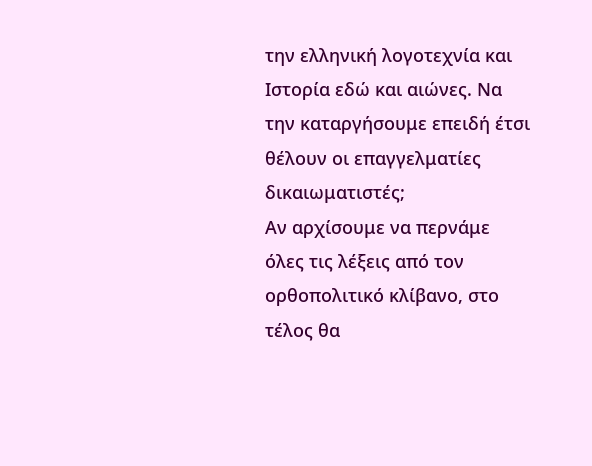την ελληνική λογοτεχνία και Ιστορία εδώ και αιώνες. Να την καταργήσουμε επειδή έτσι θέλουν οι επαγγελματίες δικαιωματιστές;
Αν αρχίσουμε να περνάμε όλες τις λέξεις από τον ορθοπολιτικό κλίβανο, στο τέλος θα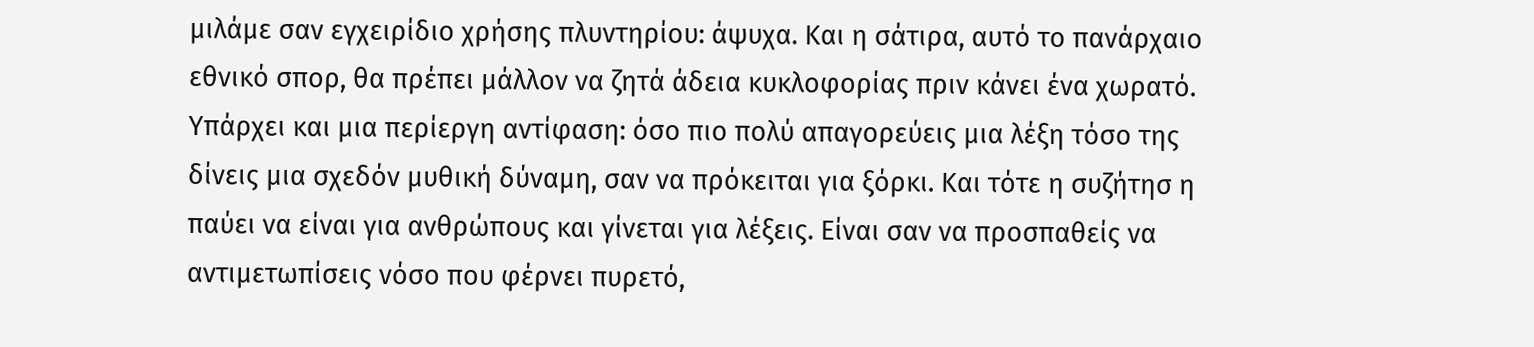μιλάμε σαν εγχειρίδιο χρήσης πλυντηρίου: άψυχα. Και η σάτιρα, αυτό το πανάρχαιο εθνικό σπορ, θα πρέπει μάλλον να ζητά άδεια κυκλοφορίας πριν κάνει ένα χωρατό. Υπάρχει και μια περίεργη αντίφαση: όσο πιο πολύ απαγορεύεις μια λέξη τόσο της δίνεις μια σχεδόν μυθική δύναμη, σαν να πρόκειται για ξόρκι. Και τότε η συζήτησ η παύει να είναι για ανθρώπους και γίνεται για λέξεις. Είναι σαν να προσπαθείς να αντιμετωπίσεις νόσο που φέρνει πυρετό,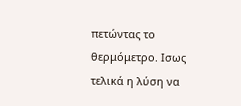πετώντας το θερμόμετρο. Ισως τελικά η λύση να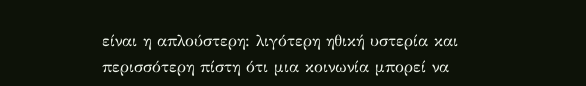είναι η απλούστερη: λιγότερη ηθική υστερία και περισσότερη πίστη ότι μια κοινωνία μπορεί να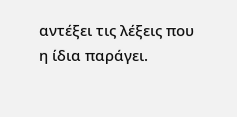αντέξει τις λέξεις που η ίδια παράγει.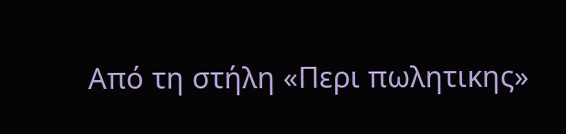Από τη στήλη «Περι πωλητικης»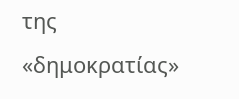της «δημοκρατίας»